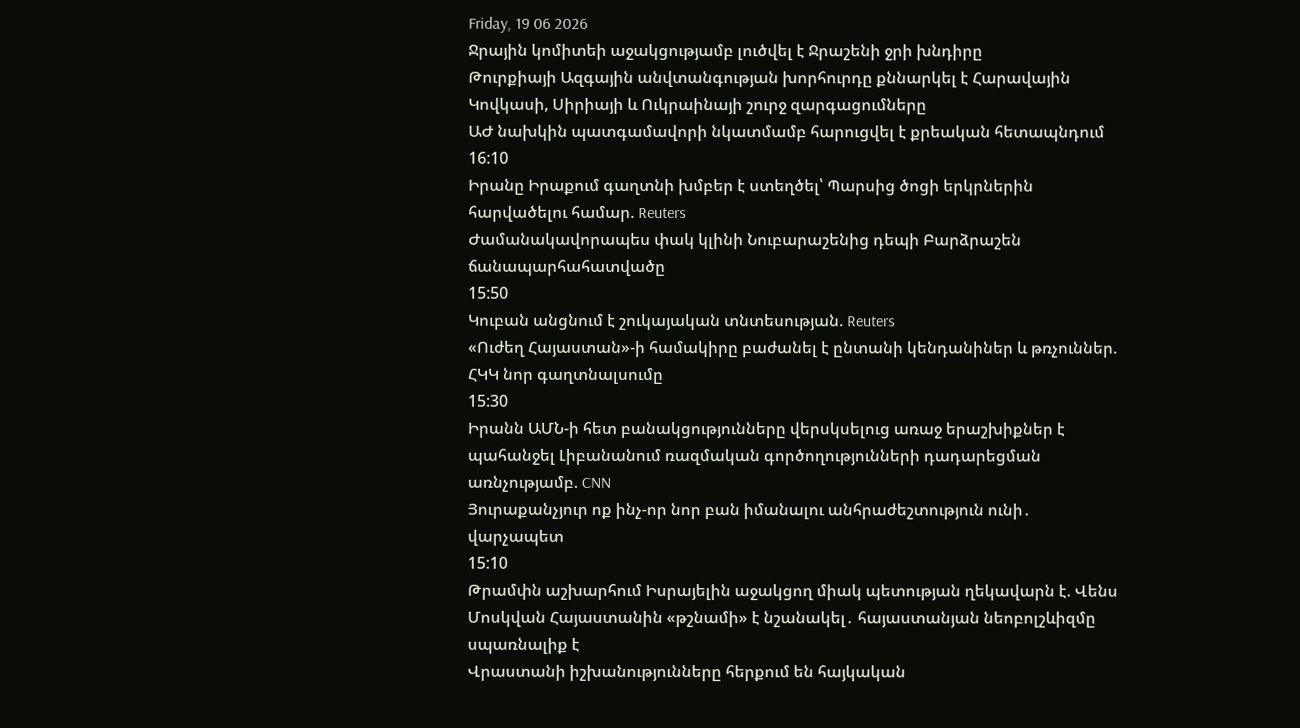Friday, 19 06 2026
Ջրային կոմիտեի աջակցությամբ լուծվել է Ջրաշենի ջրի խնդիրը
Թուրքիայի Ազգային անվտանգության խորհուրդը քննարկել է Հարավային Կովկասի, Սիրիայի և Ուկրաինայի շուրջ զարգացումները
ԱԺ նախկին պատգամավորի նկատմամբ հարուցվել է քրեական հետապնդում
16:10
Իրանը Իրաքում գաղտնի խմբեր է ստեղծել՝ Պարսից ծոցի երկրներին հարվածելու համար. Reuters
Ժամանակավորապես փակ կլինի Նուբարաշենից դեպի Բարձրաշեն ճանապարհահատվածը
15:50
Կուբան անցնում է շուկայական տնտեսության. Reuters
«Ուժեղ Հայաստան»-ի համակիրը բաժանել է ընտանի կենդանիներ և թռչուններ. ՀԿԿ նոր գաղտնալսումը
15:30
Իրանն ԱՄՆ-ի հետ բանակցությունները վերսկսելուց առաջ երաշխիքներ է պահանջել Լիբանանում ռազմական գործողությունների դադարեցման առնչությամբ. CNN
Յուրաքանչյուր ոք ինչ-որ նոր բան իմանալու անհրաժեշտություն ունի․ վարչապետ
15:10
Թրամփն աշխարհում Իսրայելին աջակցող միակ պետության ղեկավարն է. Վենս
Մոսկվան Հայաստանին «թշնամի» է նշանակել․ հայաստանյան նեոբոլշևիզմը սպառնալիք է
Վրաստանի իշխանությունները հերքում են հայկական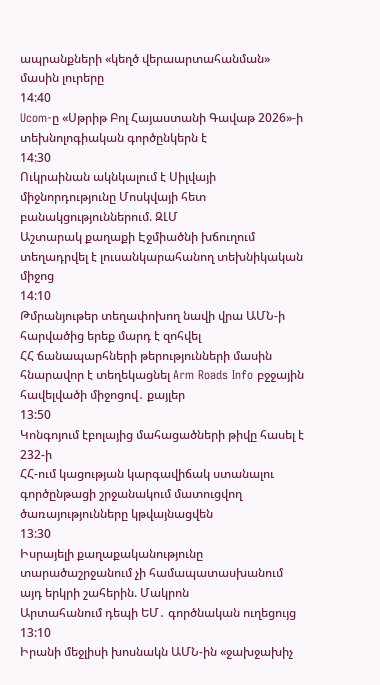ապրանքների «կեղծ վերաարտահանման» մասին լուրերը
14:40
Ucom-ը «Սթրիթ Բոլ Հայաստանի Գավաթ 2026»-ի տեխնոլոգիական գործընկերն է
14:30
Ուկրաինան ակնկալում է Սիլվայի միջնորդությունը Մոսկվայի հետ բանակցություններում. ԶԼՄ
Աշտարակ քաղաքի Էջմիածնի խճուղում տեղադրվել է լուսանկարահանող տեխնիկական միջոց
14:10
Թմրանյութեր տեղափոխող նավի վրա ԱՄՆ-ի հարվածից երեք մարդ է զոհվել
ՀՀ ճանապարհների թերությունների մասին հնարավոր է տեղեկացնել Arm Roads Info բջջային հավելվածի միջոցով․ քայլեր
13:50
Կոնգոյում էբոլայից մահացածների թիվը հասել է 232-ի
ՀՀ-ում կացության կարգավիճակ ստանալու գործընթացի շրջանակում մատուցվող ծառայությունները կթվայնացվեն
13:30
Իսրայելի քաղաքականությունը տարածաշրջանում չի համապատասխանում այդ երկրի շահերին. Մակրոն
Արտահանում դեպի ԵՄ․ գործնական ուղեցույց
13:10
Իրանի մեջլիսի խոսնակն ԱՄՆ-ին «ջախջախիչ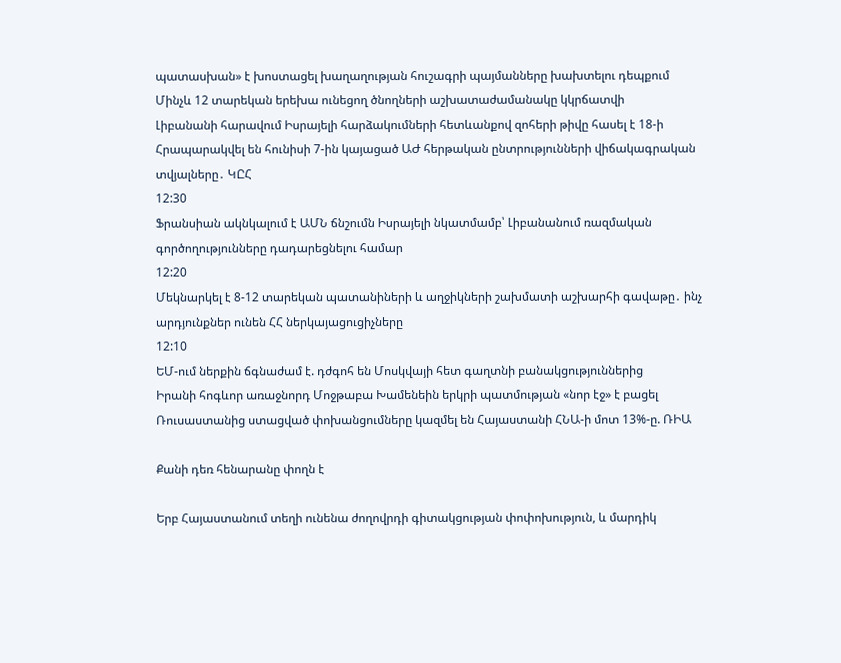պատասխան» է խոստացել խաղաղության հուշագրի պայմանները խախտելու դեպքում
Մինչև 12 տարեկան երեխա ունեցող ծնողների աշխատաժամանակը կկրճատվի
Լիբանանի հարավում Իսրայելի հարձակումների հետևանքով զոհերի թիվը հասել է 18-ի
Հրապարակվել են հունիսի 7-ին կայացած ԱԺ հերթական ընտրությունների վիճակագրական տվյալները․ ԿԸՀ
12:30
Ֆրանսիան ակնկալում է ԱՄՆ ճնշումն Իսրայելի նկատմամբ՝ Լիբանանում ռազմական գործողությունները դադարեցնելու համար
12:20
Մեկնարկել է 8-12 տարեկան պատանիների և աղջիկների շախմատի աշխարհի գավաթը․ ինչ արդյունքներ ունեն ՀՀ ներկայացուցիչները
12:10
ԵՄ-ում ներքին ճգնաժամ է. դժգոհ են Մոսկվայի հետ գաղտնի բանակցություններից
Իրանի հոգևոր առաջնորդ Մոջթաբա Խամենեին երկրի պատմության «նոր էջ» է բացել
Ռուսաստանից ստացված փոխանցումները կազմել են Հայաստանի ՀՆԱ-ի մոտ 13%-ը. ՌԻԱ

Քանի դեռ հենարանը փողն է

Երբ Հայաստանում տեղի ունենա ժողովրդի գիտակցության փոփոխություն, և մարդիկ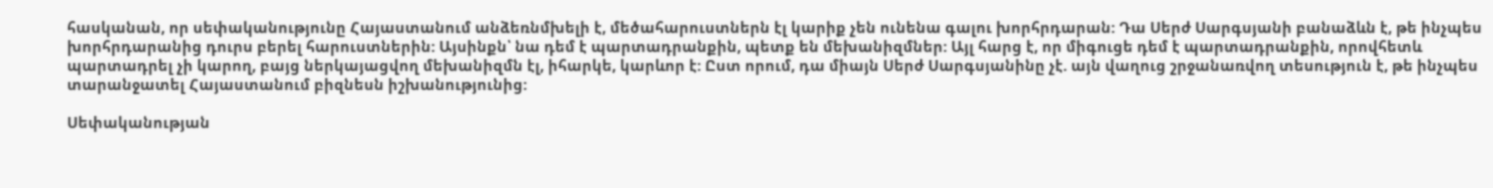հասկանան, որ սեփականությունը Հայաստանում անձեռնմխելի է, մեծահարուստներն էլ կարիք չեն ունենա գալու խորհրդարան: Դա Սերժ Սարգսյանի բանաձևն է, թե ինչպես խորհրդարանից դուրս բերել հարուստներին: Այսինքն՝ նա դեմ է պարտադրանքին, պետք են մեխանիզմներ: Այլ հարց է, որ միգուցե դեմ է պարտադրանքին, որովհետև պարտադրել չի կարող, բայց ներկայացվող մեխանիզմն էլ, իհարկե, կարևոր է: Ըստ որում, դա միայն Սերժ Սարգսյանինը չէ. այն վաղուց շրջանառվող տեսություն է, թե ինչպես տարանջատել Հայաստանում բիզնեսն իշխանությունից:

Սեփականության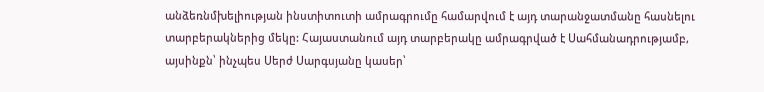անձեռնմխելիության ինստիտուտի ամրագրումը համարվում է այդ տարանջատմանը հասնելու տարբերակներից մեկը: Հայաստանում այդ տարբերակը ամրագրված է Սահմանադրությամբ, այսինքն՝ ինչպես Սերժ Սարգսյանը կասեր՝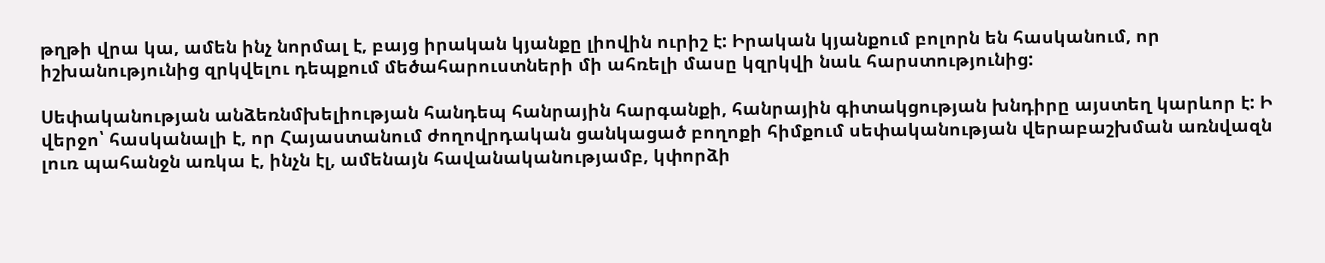թղթի վրա կա, ամեն ինչ նորմալ է, բայց իրական կյանքը լիովին ուրիշ է: Իրական կյանքում բոլորն են հասկանում, որ իշխանությունից զրկվելու դեպքում մեծահարուստների մի ահռելի մասը կզրկվի նաև հարստությունից:

Սեփականության անձեռնմխելիության հանդեպ հանրային հարգանքի, հանրային գիտակցության խնդիրը այստեղ կարևոր է: Ի վերջո՝ հասկանալի է, որ Հայաստանում ժողովրդական ցանկացած բողոքի հիմքում սեփականության վերաբաշխման առնվազն լուռ պահանջն առկա է, ինչն էլ, ամենայն հավանականությամբ, կփորձի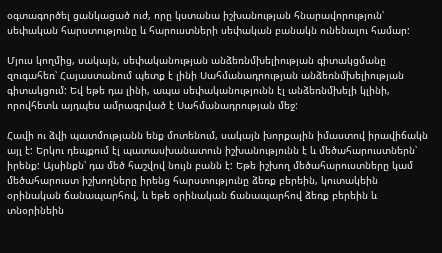օգտագործել ցանկացած ուժ, որը կստանա իշխանության հնարավորություն՝ սեփական հարստությունը և հարուստների սեփական բանակն ունենալու համար:

Մյուս կողմից, սակայն, սեփականության անձեռնմխելիության գիտակցմանը զուգահեռ՝ Հայաստանում պետք է լինի Սահմանադրության անձեռնմխելիության գիտակցում: Եվ եթե դա լինի, ապա սեփականությունն էլ անձեռնմխելի կլինի, որովհետև այդպես ամրագրված է Սահմանադրության մեջ:

Հավի ու ձվի պատմությանն ենք մոտենում, սակայն խորքային իմաստով իրավիճակն այլ է: Երկու դեպքում էլ պատասխանատուն իշխանությունն է և մեծահարուստներն՝ իրենք: Այսինքն՝ դա մեծ հաշվով նույն բանն է: Եթե իշխող մեծահարուստները կամ մեծահարուստ իշխողները իրենց հարստությունը ձեռք բերեին, կուտակեին օրինական ճանապարհով, և եթե օրինական ճանապարհով ձեռք բերեին և տնօրինեին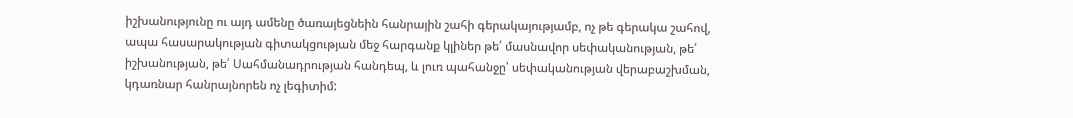իշխանությունը ու այդ ամենը ծառայեցնեին հանրային շահի գերակայությամբ, ոչ թե գերակա շահով, ապա հասարակության գիտակցության մեջ հարգանք կլիներ թե՛ մասնավոր սեփականության, թե՛ իշխանության, թե՛ Սահմանադրության հանդեպ, և լուռ պահանջը՝ սեփականության վերաբաշխման, կդառնար հանրայնորեն ոչ լեգիտիմ: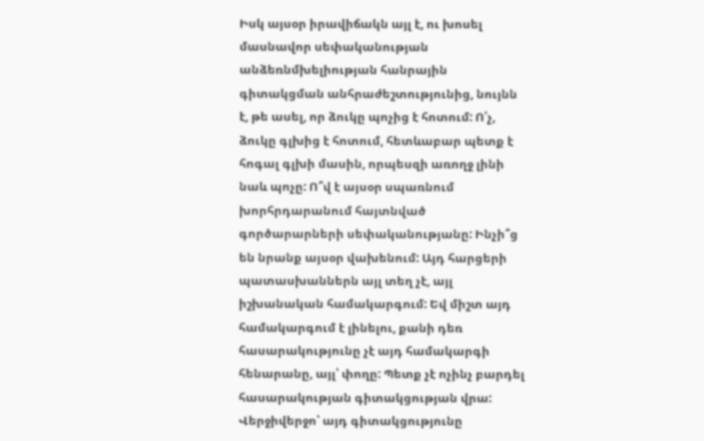Իսկ այսօր իրավիճակն այլ է, ու խոսել մասնավոր սեփականության անձեռնմխելիության հանրային գիտակցման անհրաժեշտությունից, նույնն է, թե ասել, որ ձուկը պոչից է հոտում: Ո՛չ, ձուկը գլխից է հոտում, հետևաբար պետք է հոգալ գլխի մասին, որպեսզի առողջ լինի նաև պոչը: Ո՞վ է այսօր սպառնում խորհրդարանում հայտնված գործարարների սեփականությանը: Ինչի՞ց են նրանք այսօր վախենում: Այդ հարցերի պատասխաններն այլ տեղ չէ, այլ իշխանական համակարգում: Եվ միշտ այդ համակարգում է լինելու, քանի դեռ հասարակությունը չէ այդ համակարգի հենարանը, այլ՝ փողը: Պետք չէ ոչինչ բարդել հասարակության գիտակցության վրա: Վերջիվերջո՝ այդ գիտակցությունը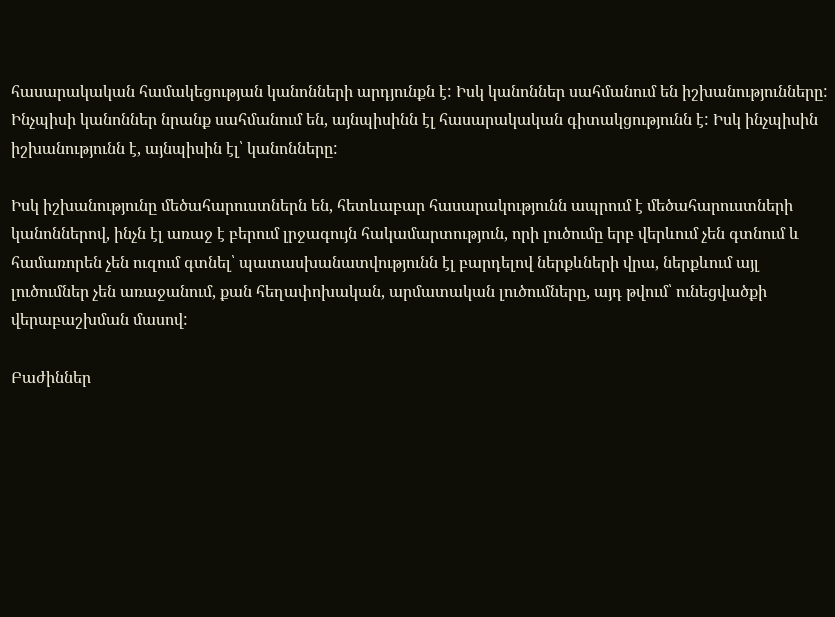հասարակական համակեցության կանոնների արդյունքն է: Իսկ կանոններ սահմանում են իշխանությունները: Ինչպիսի կանոններ նրանք սահմանում են, այնպիսինն էլ հասարակական գիտակցությունն է: Իսկ ինչպիսին իշխանությունն է, այնպիսին էլ՝ կանոնները:

Իսկ իշխանությունը մեծահարուստներն են, հետևաբար հասարակությունն ապրում է մեծահարուստների կանոններով, ինչն էլ առաջ է բերում լրջագույն հակամարտություն, որի լուծումը երբ վերևում չեն գտնում և համառորեն չեն ուզում գտնել՝ պատասխանատվությունն էլ բարդելով ներքևների վրա, ներքևում այլ լուծումներ չեն առաջանում, քան հեղափոխական, արմատական լուծումները, այդ թվում՝ ունեցվածքի վերաբաշխման մասով:

Բաժիններ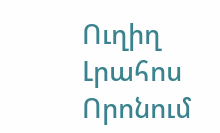Ուղիղ
Լրահոս
Որոնում